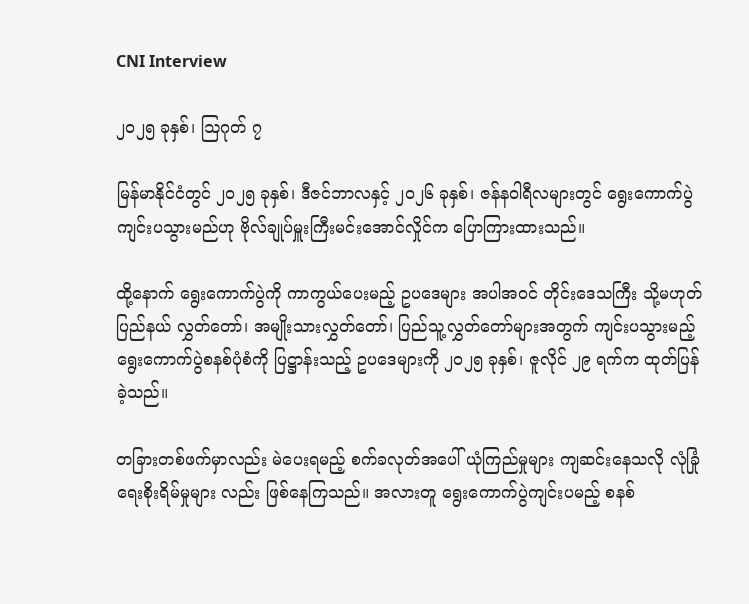CNI Interview

၂၀၂၅ ခုနှစ်၊ ဩဂုတ် ၇

မြန်မာနိုင်ငံတွင် ၂၀၂၅ ခုနှစ်၊ ဒီဇင်ဘာလနှင့် ၂၀၂၆ ခုနှစ်၊ ဇန်နဝါရီလများတွင် ရွေးကောက်ပွဲ ကျင်းပသွားမည်ဟု ဗိုလ်ချုပ်မှူးကြီးမင်းအောင်လှိုင်က ပြောကြားထားသည်။

ထို့နောက် ရွေးကောက်ပွဲကို ကာကွယ်ပေးမည့် ဥပဒေများ အပါအဝင် တိုင်းဒေသကြီး သို့မဟုတ် ပြည်နယ် လွှတ်တော်၊ အမျိုးသားလွှတ်တော်၊ ပြည်သူ့လွှတ်တော်များအတွက် ကျင်းပသွားမည့် ရွေးကောက်ပွဲစနစ်ပုံစံကို ပြဋ္ဌာန်းသည့် ဥပဒေများကို ၂၀၂၅ ခုနှစ်၊ ဇူလိုင် ၂၉ ရက်က ထုတ်ပြန်ခဲ့သည်။

တခြားတစ်ဖက်မှာလည်း မဲပေးရမည့် စက်ခလုတ်အပေါ် ယုံကြည်မှုများ ကျဆင်းနေသလို လုံခြုံရေးစိုးရိမ်မှုများ လည်း ဖြစ်နေကြသည်။ အလားတူ ရွေးကောက်ပွဲကျင်းပမည့် စနစ်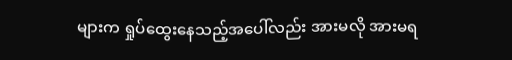များက ရှုပ်ထွေးနေသည့်အပေါ်လည်း အားမလို အားမရ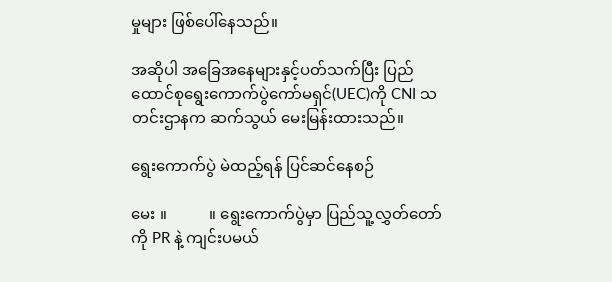မှုများ ဖြစ်ပေါ်နေသည်။

အဆိုပါ အခြေအနေများနှင့်ပတ်သက်ပြီး ပြည်ထောင်စုရွေးကောက်ပွဲကော်မရှင်(UEC)ကို CNI သတင်းဌာနက ဆက်သွယ် မေးမြန်းထားသည်။

ရွေးကောက်ပွဲ မဲထည့်ရန် ပြင်ဆင်နေစဉ်

မေး ။           ။ ရွေးကောက်ပွဲမှာ ပြည်သူ့လွှတ်တော်ကို PR နဲ့ ကျင်းပမယ်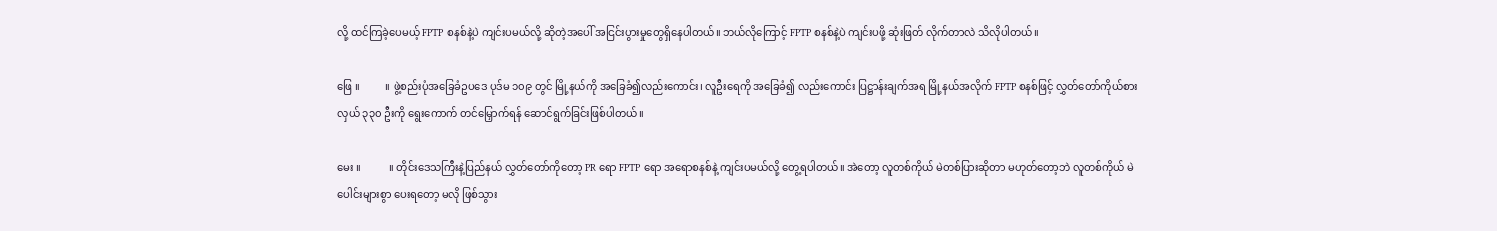လို့ ထင်ကြခဲ့ပေမယ့် FPTP စနစ်နဲ့ပဲ ကျင်းပမယ်လို့ ဆိုတဲ့အပေါ် အငြင်းပွားမှုတွေရှိနေပါတယ်။ ဘယ်လိုကြောင့် FPTP စနစ်နဲ့ပဲ ကျင်းပဖို့ ဆုံးဖြတ် လိုက်တာလဲ သိလိုပါတယ်။

ဖြေ ။          ။ ဖွဲ့စည်းပုံအခြေခံဥပဒေ ပုဒ်မ ၁၀၉ တွင် မြို့နယ်ကို အခြေခံ၍လည်းကောင်း၊ လူဦးရေကို အခြေခံ၍ လည်းကောင်း ပြဋ္ဌာန်းချက်အရ မြို့နယ်အလိုက် FPTP စနစ်ဖြင့် လွှတ်တော်ကိုယ်စားလှယ် ၃၃၀ ဦးကို ရွေးကောက် တင်မြှောက်ရန် ဆောင်ရွက်ခြင်းဖြစ်ပါတယ်။

မေး ။           ။ တိုင်းဒေသကြီးနဲ့ပြည်နယ် လွှတ်တော်ကိုတော့ PR ရော FPTP ရော အရောစနစ်နဲ့ ကျင်းပမယ်လို့ တွေ့ရပါတယ်။ အဲတော့ လူတစ်ကိုယ် မဲတစ်ပြားဆိုတာ မဟုတ်တော့ဘဲ လူတစ်ကိုယ် မဲပေါင်းများစွာ ပေးရတော့ မလို ဖြစ်သွား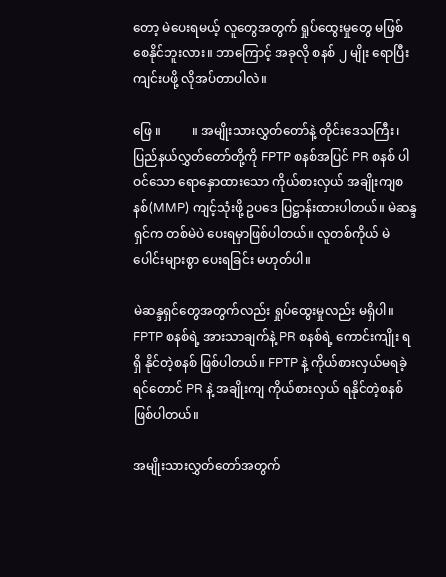တော့ မဲပေးရမယ့် လူတွေအတွက် ရှုပ်ထွေးမှုတွေ မဖြစ်စေနိုင်ဘူးလား။ ဘာကြောင့် အခုလို စနစ် ၂ မျိုး ရောပြီး ကျင်းပဖို့ လိုအပ်တာပါလဲ။

ဖြေ ။          ။ အမျိုးသားလွှတ်တော်နဲ့ တိုင်းဒေသကြီး၊ ပြည်နယ်လွှတ်တော်တို့ကို FPTP စနစ်အပြင် PR စနစ် ပါဝင်သော ရောနှောထားသော ကိုယ်စားလှယ် အချိုးကျစနစ်(MMP) ကျင့်သုံးဖို့ ဥပဒေ ပြဋ္ဌာန်းထားပါတယ်။ မဲဆန္ဒရှင်က တစ်မဲပဲ ပေးရမှာဖြစ်ပါတယ်။ လူတစ်ကိုယ် မဲပေါင်းများစွာ ပေးရခြင်း မဟုတ်ပါ။

မဲဆန္ဒရှင်တွေအတွက်လည်း ရှုပ်ထွေးမှုလည်း မရှိပါ။ FPTP စနစ်ရဲ့ အားသာချက်နဲ့ PR စနစ်ရဲ့ ကောင်းကျိုး ရရှိ နိုင်တဲ့စနစ် ဖြစ်ပါတယ်။ FPTP နဲ့ ကိုယ်စားလှယ်မရခဲ့ရင်တောင် PR နဲ့ အချိုးကျ ကိုယ်စားလှယ် ရနိုင်တဲ့စနစ် ဖြစ်ပါတယ်။

အမျိုးသားလွှတ်တော်အတွက်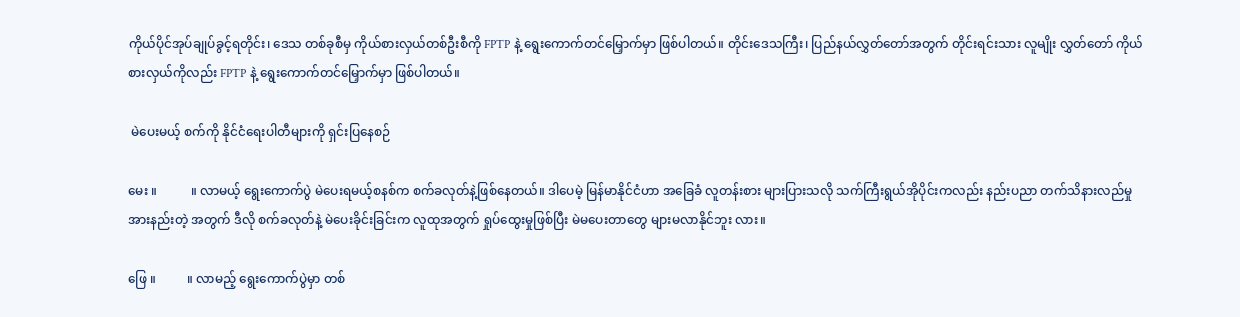ကိုယ်ပိုင်အုပ်ချုပ်ခွင့်ရတိုင်း၊ ဒေသ တစ်ခုစီမှ ကိုယ်စားလှယ်တစ်ဦးစီကို FPTP နဲ့ ရွေးကောက်တင်မြှောက်မှာ ဖြစ်ပါတယ်။ တိုင်းဒေသကြီး၊ ပြည်နယ်လွှတ်တော်အတွက် တိုင်းရင်းသား လူမျိုး လွှတ်တော် ကိုယ်စားလှယ်ကိုလည်း FPTP နဲ့ ရွေးကောက်တင်မြှောက်မှာ ဖြစ်ပါတယ်။

 မဲပေးမယ့် စက်ကို နိုင်ငံရေးပါတီများကို ရှင်းပြနေစဉ်

မေး ။           ။ လာမယ့် ရွေးကောက်ပွဲ မဲပေးရမယ့်စနစ်က စက်ခလုတ်နဲ့ဖြစ်နေတယ်။ ဒါပေမဲ့ မြန်မာနိုင်ငံဟာ အခြေခံ လူတန်းစား များပြားသလို သက်ကြီးရွယ်အိုပိုင်းကလည်း နည်းပညာ တက်သိနားလည်မှု အားနည်းတဲ့ အတွက် ဒီလို စက်ခလုတ်နဲ့ မဲပေးခိုင်းခြင်းက လူထုအတွက် ရှုပ်ထွေးမှုဖြစ်ပြီး မဲမပေးတာတွေ များမလာနိုင်ဘူး လား။

ဖြေ ။          ။ လာမည့် ရွေးကောက်ပွဲမှာ တစ်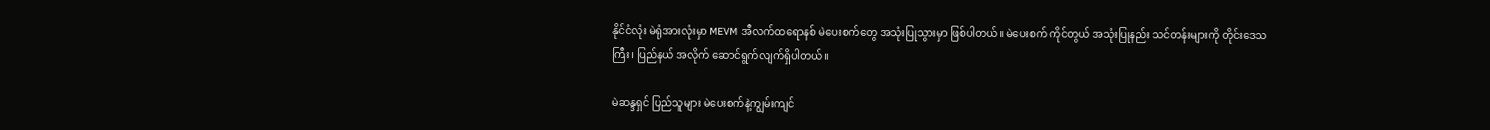နိုင်ငံလုံး မဲရုံအားလုံးမှာ MEVM အီလက်ထရောနစ် မဲပေးစက်တွေ အသုံးပြုသွားမှာ ဖြစ်ပါတယ်။ မဲပေးစက် ကိုင်တွယ် အသုံးပြုနည်း သင်တန်းများကို တိုင်းဒေသကြီး၊ ပြည်နယ် အလိုက် ဆောင်ရွက်လျက်ရှိပါတယ်။

မဲဆန္ဒရှင် ပြည်သူများ မဲပေးစက်နဲ့ကျွမ်းကျင်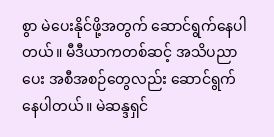စွာ မဲပေးနိုင်ဖို့အတွက် ဆောင်ရွက်နေပါတယ်။ မီဒီယာကတစ်ဆင့် အသိပညာပေး အစီအစဉ်တွေလည်း ဆောင်ရွက်နေပါတယ်။ မဲဆန္ဒရှင်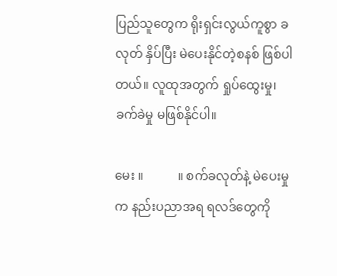ပြည်သူတွေက ရိုးရှင်းလွယ်ကူစွာ ခလုတ် နှိပ်ပြီး မဲပေးနိုင်တဲ့စနစ် ဖြစ်ပါတယ်။ လူထုအတွက် ရှုပ်ထွေးမှု၊ ခက်ခဲမှု မဖြစ်နိုင်ပါ။

မေး ။           ။ စက်ခလုတ်နဲ့ မဲပေးမှုက နည်းပညာအရ ရလဒ်တွေကို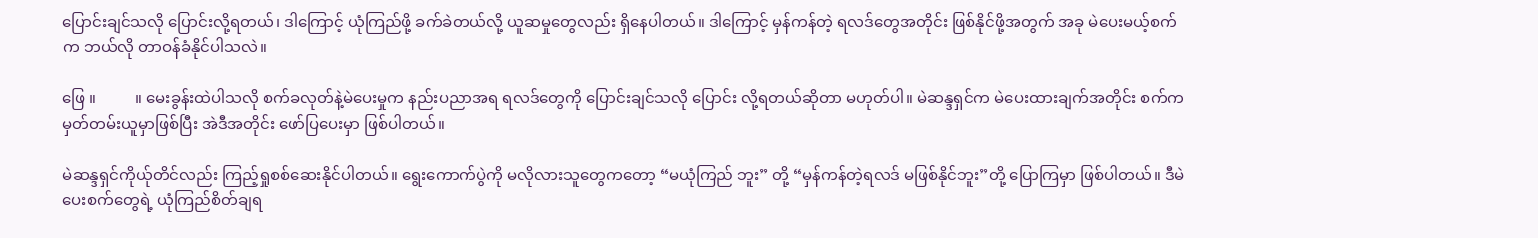ပြောင်းချင်သလို ပြောင်းလို့ရတယ်၊ ဒါကြောင့် ယုံကြည်ဖို့ ခက်ခဲတယ်လို့ ယူဆမှုတွေလည်း ရှိနေပါတယ်။ ဒါကြောင့် မှန်ကန်တဲ့ ရလဒ်တွေအတိုင်း ဖြစ်နိုင်ဖို့အတွက် အခု မဲပေးမယ့်စက်က ဘယ်လို တာဝန်ခံနိုင်ပါသလဲ။

ဖြေ ။          ။ မေးခွန်းထဲပါသလို စက်ခလုတ်နဲ့မဲပေးမှုက နည်းပညာအရ ရလဒ်တွေကို ပြောင်းချင်သလို ပြောင်း လို့ရတယ်ဆိုတာ မဟုတ်ပါ။ မဲဆန္ဒရှင်က မဲပေးထားချက်အတိုင်း စက်က မှတ်တမ်းယူမှာဖြစ်ပြီး အဲဒီအတိုင်း ဖော်ပြပေးမှာ ဖြစ်ပါတယ်။

မဲဆန္ဒရှင်ကိုယ်ုတိင်လည်း ကြည့်ရှုစစ်ဆေးနိုင်ပါတယ်။ ရွေးကောက်ပွဲကို မလိုလားသူတွေကတော့ “မယုံကြည် ဘူး” တို့ “မှန်ကန်တဲ့ရလဒ် မဖြစ်နိုင်ဘူး”တို့ ပြောကြမှာ ဖြစ်ပါတယ်။ ဒီမဲပေးစက်တွေရဲ့ ယုံကြည်စိတ်ချရ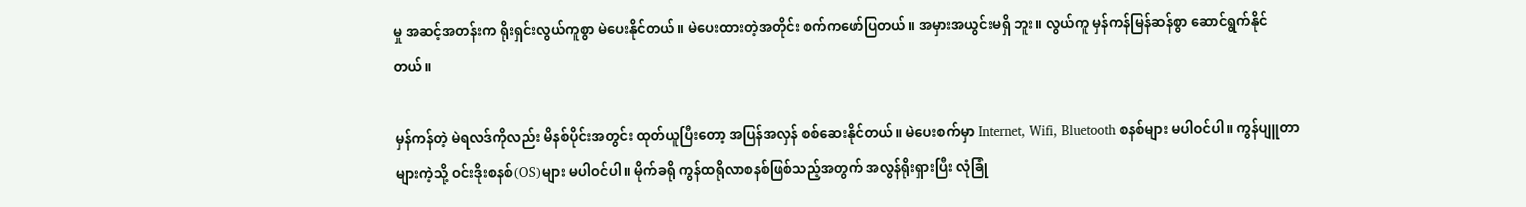မှု အဆင့်အတန်းက ရိုးရှင်းလွယ်ကူစွာ မဲပေးနိုင်တယ်။ မဲပေးထားတဲ့အတိုင်း စက်ကဖော်ပြတယ်။ အမှားအယွင်းမရှိ ဘူး။ လွယ်ကူ မှန်ကန်မြန်ဆန်စွာ ဆောင်ရွက်နိုင်တယ်။

မှန်ကန်တဲ့ မဲရလဒ်ကိုလည်း မိနစ်ပိုင်းအတွင်း ထုတ်ယူပြီးတော့ အပြန်အလှန် စစ်ဆေးနိုင်တယ်။ မဲပေးစက်မှာ Internet, Wifi, Bluetooth စနစ်များ မပါဝင်ပါ။ ကွန်ပျူတာများကဲ့သို့ ဝင်းဒိုးစနစ်(OS)များ မပါဝင်ပါ။ မိုက်ခရို ကွန်ထရိုလာစနစ်ဖြစ်သည့်အတွက် အလွန်ရိုးရှားပြီး လုံခြုံ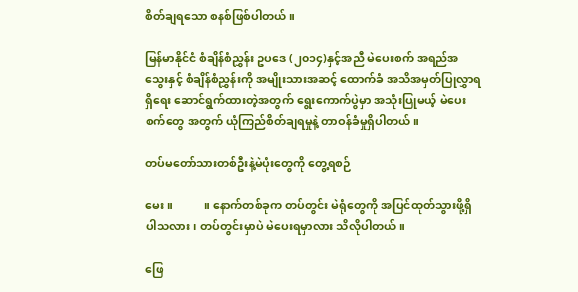စိတ်ချရသော စနစ်ဖြစ်ပါတယ်။

မြန်မာနိုင်ငံ စံချိန်စံညွှန်း ဥပဒေ (၂၀၁၄)နှင့်အညီ မဲပေးစက် အရည်အသွေးနှင့် စံချိန်စံညွှန်းကို အမျိုးသားအဆင့် ထောက်ခံ အသိအမှတ်ပြုလွှာရရှိရေး ဆောင်ရွက်ထားတဲ့အတွက် ရွေး‌ကောက်ပွဲမှာ အသုံးပြုမယ့် မဲပေးစက်တွေ အတွက် ယုံကြည်စိတ်ချရမှုနဲ့ တာဝန်ခံမှုရှိပါတယ်။

တပ်မတော်သားတစ်ဦးနဲ့မဲပုံးတွေကို တွေ့ရစဉ်

မေး ။           ။ နောက်တစ်ခုက တပ်တွင်း မဲရုံတွေကို အပြင်ထုတ်သွားဖို့ရှိပါသလား၊ တပ်တွင်းမှာပဲ မဲပေးရမှာလား သိလိုပါတယ်။

ဖြေ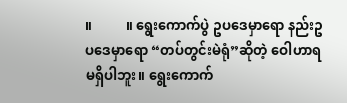။          ။ ရွေးကောက်ပွဲ ဥပဒေမှာရော နည်းဥပဒေမှာရော “တပ်တွင်းမဲရုံ”ဆိုတဲ့ ဝေါဟာရ မရှိပါဘူး။ ရွေးကောက်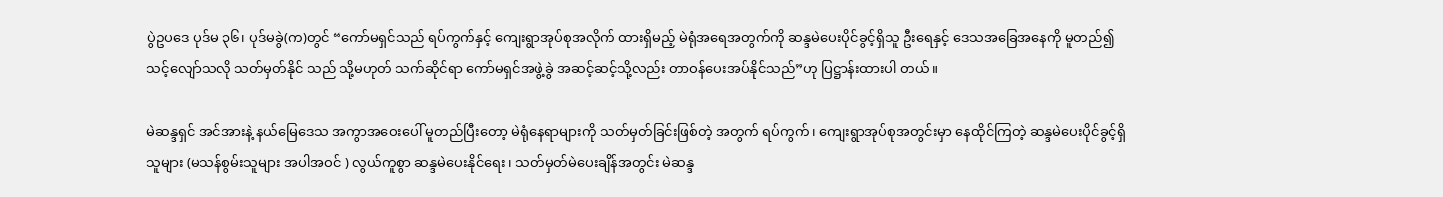ပွဲဥပဒေ ပုဒ်မ ၃၆၊ ပုဒ်မခွဲ(က)တွင် “ကော်မရှင်သည် ရပ်ကွက်နှင့် ကျေးရွာအုပ်စုအလိုက် ထားရှိမည့် မဲရုံအရေအတွက်ကို ဆန္ဒမဲပေးပိုင်ခွင့်ရှိသူ ဦးရေနှင့် ဒေသအခြေအနေကို မူတည်၍ သင့်လျော်သလို သတ်မှတ်နိုင် သည် သို့မဟုတ် သက်ဆိုင်ရာ ကော်မရှင်အဖွဲ့ခွဲ အဆင့်ဆင့်သို့လည်း တာဝန်ပေးအပ်နိုင်သည်”ဟု ပြဋ္ဌာန်းထားပါ တယ်။

မဲဆန္ဒရှင် အင်အားနဲ့ နယ်မြေဒေသ အကွာအဝေးပေါ် မူတည်ပြီးတော့ မဲရုံနေရာများကို သတ်မှတ်ခြင်းဖြစ်တဲ့ အတွက် ရပ်ကွက်၊ ကျေးရွာအုပ်စုအတွင်းမှာ နေထိုင်ကြတဲ့ ဆန္ဒမဲပေးပိုင်ခွင့်ရှိသူများ (မသန်စွမ်းသူများ အပါအဝင် ) လွယ်ကူစွာ ဆန္ဒမဲပေးနိုင်ရေး၊ သတ်မှတ်မဲပေးချိန်အတွင်း မဲဆန္ဒ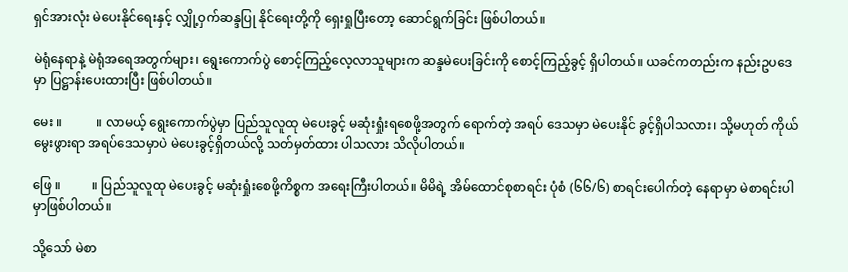ရှင်အားလုံး မဲပေးနိုင်ရေးနှင့် လျှို့ဝှက်ဆန္ဒပြု နိုင်ရေးတို့ကို ရှေးရှုပြီးတော့ ဆောင်ရွက်ခြင်း ဖြစ်ပါတယ်။

မဲရုံနေရာနဲ့ မဲရုံအရေအတွက်များ၊ ရွေးကောက်ပွဲ စောင့်ကြည့်လေ့လာသူများက ဆန္ဒမဲပေးခြင်းကို စောင့်ကြည့်ခွင့် ရှိပါတယ်။ ယခင်ကတည်းက နည်းဥပဒေမှာ ပြဋ္ဌာန်းပေးထားပြီး ဖြစ်ပါတယ်။

မေး ။           ။ လာမယ့် ရွေးကောက်ပွဲမှာ ပြည်သူလူထု မဲပေးခွင့် မဆုံးရှုံးရစေဖို့အတွက် ရောက်တဲ့ အရပ် ဒေသမှာ မဲပေးနိုင် ခွင့်ရှိပါသလား၊ သို့မဟုတ် ကိုယ်မွေးဖွားရာ အရပ်ဒေသမှာပဲ မဲပေးခွင့်ရှိတယ်လို့ သတ်မှတ်ထား ပါသလား သိလိုပါတယ်။

ဖြေ ။          ။ ပြည်သူလူထု မဲပေးခွင့် မဆုံးရှုံးစေဖို့ကိစ္စက အရေးကြီးပါတယ်။ မိမိရဲ့ အိမ်ထောင်စုစာရင်း ပုံစံ (၆၆/၆) စာရင်းပေါက်တဲ့ နေရာမှာ မဲစာရင်းပါမှာဖြစ်ပါတယ်။

သို့သော် မဲစာ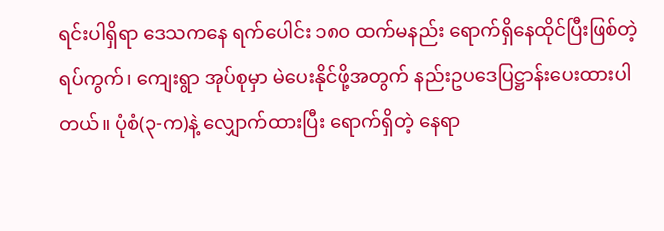ရင်းပါရှိရာ ဒေသကနေ ရက်ပေါင်း ၁၈၀ ထက်မနည်း ရောက်ရှိနေထိုင်ပြီးဖြစ်တဲ့ ရပ်ကွက်၊ ကျေးရွာ အုပ်စုမှာ မဲပေးနိုင်ဖို့အတွက် နည်းဥပဒေပြဋ္ဌာန်းပေးထားပါတယ်။ ပုံစံ(၃-က)နဲ့ လျှောက်ထားပြီး ရောက်ရှိတဲ့ နေရာ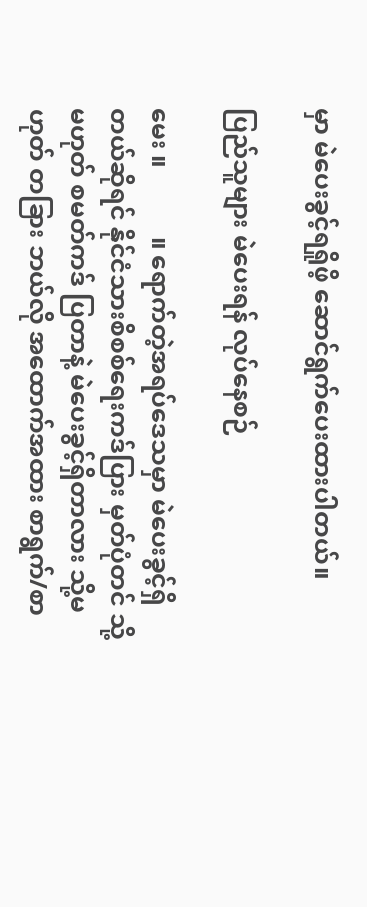မှာ မဲပေးခွင့်ရရှိုဖိ့ ဆောင်ရွက်ပေးထားပါတယ်။

ပြည်သူများ မဲပေးရန် လုပ်နေစဉ်

မေး ။           ။ ရောက်တဲ့အရပ်ဒေသမှာ မဲပေးခွင့်ရှိတယ်ဆိုရင် နိုင်ငံသားစိစစ်ရေးကဒ်ပြား မှတ်ပုံတင် သို့မဟုတ် စမတ်ကဒ် ပြတာနဲ့ မဲပေးခွင့်ရှိတာလား သို့မဟုတ် တခြား ဘယ်လို အထောက်အထား စာရွက်/စာ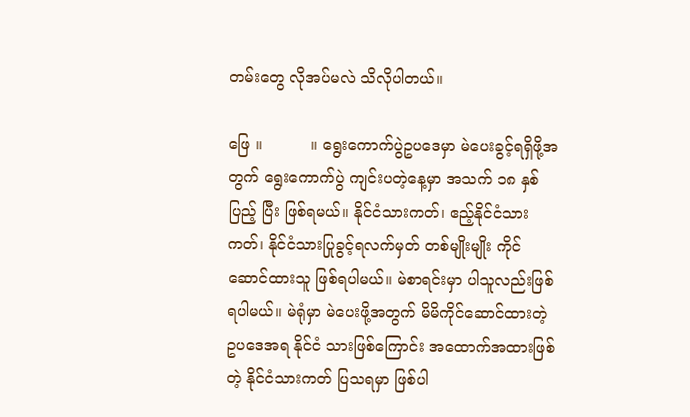တမ်းတွေ လိုအပ်မလဲ သိလိုပါတယ်။

ဖြေ ။          ။ ရွေးကောက်ပွဲဥပဒေမှာ မဲပေးခွင့်ရရှိဖို့အတွက် ရွေးကောက်ပွဲ ကျင်းပတဲ့နေ့မှာ အသက် ၁၈ နှစ်ပြည့် ပြီး ဖြစ်ရမယ်။ နိုင်ငံသားကတ်၊ ဧည့်နိုင်ငံသားကတ်၊ နိုင်ငံသားပြုခွင့်ရလက်မှတ် တစ်မျိုးမျိုး ကိုင်ဆောင်ထားသူ ဖြစ်ရပါမယ်။ မဲစာရင်းမှာ ပါသူလည်းဖြစ်ရပါမယ်။ မဲရုံမှာ မဲပေးဖို့အတွက် မိမိကိုင်ဆောင်ထားတဲ့ ဥပဒေအရ နိုင်ငံ သားဖြစ်ကြောင်း အထောက်အထားဖြစ်တဲ့ နိုင်ငံသားကတ် ပြသရမှာ ဖြစ်ပါ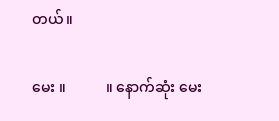တယ်။

မေး ။           ။ နောက်ဆုံး မေး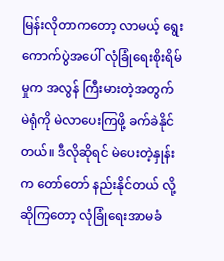မြန်းလိုတာကတော့ လာမယ့် ရွေးကောက်ပွဲအပေါ် လုံခြုံရေးစိုးရိမ်မှုက အလွန် ကြီးမားတဲ့အတွက် မဲရုံကို မဲလာပေးကြဖို့ ခက်ခဲနိုင်တယ်။ ဒီလိုဆိုရင် မဲပေးတဲ့နှုန်းက တော်တော် နည်းနိုင်တယ် လို့ ဆိုကြတော့ လုံခြုံရေးအာမခံ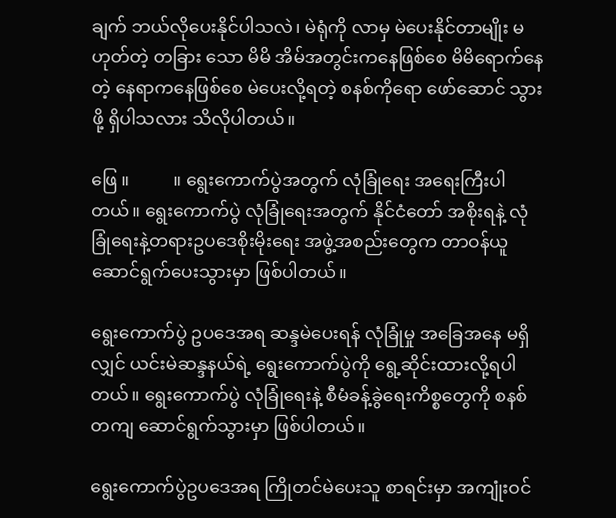ချက် ဘယ်လိုပေးနိုင်ပါသလဲ၊ မဲရုံကို လာမှ မဲပေးနိုင်တာမျိုး မဟုတ်တဲ့ တခြား သော မိမိ အိမ်အတွင်းကနေဖြစ်စေ မိမိရောက်နေတဲ့ နေရာကနေဖြစ်စေ မဲပေးလို့ရတဲ့ စနစ်ကိုရော ဖော်ဆောင် သွားဖို့ ရှိပါသလား သိလိုပါတယ်။

ဖြေ ။          ။ ရွေးကောက်ပွဲအတွက် လုံခြုံရေး အရေးကြီးပါတယ်။ ရွေးကောက်ပွဲ လုံခြုံရေးအတွက် နိုင်ငံတော် အစိုးရနဲ့ လုံခြုံရေးနဲ့တရားဥပဒေစိုးမိုးရေး အဖွဲ့အစည်းတွေက တာဝန်ယူဆောင်ရွက်ပေးသွားမှာ ဖြစ်ပါတယ်။

ရွေးကောက်ပွဲ ဥပဒေအရ ဆန္ဒမဲပေးရန် လုံခြုံမှု အခြေအနေ မရှိလျှင် ယင်းမဲဆန္ဒနယ်ရဲ့ ‌ရွေးကောက်ပွဲကို ရွေ့ဆိုင်းထားလို့ရပါတယ်။ ရွေးကောက်ပွဲ လုံခြုံရေးနဲ့ စီမံခန့်ခွဲရေးကိစ္စတွေကို စနစ်တကျ ဆောင်ရွက်သွားမှာ ဖြစ်ပါတယ်။

ရွေးကောက်ပွဲဥပ‌ဒေအရ ကြိုတင်မဲပေးသူ စာရင်းမှာ အကျုံးဝင်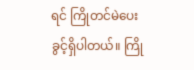ရင် ကြိုတင်မဲပေးခွင့်ရှိပါတယ်။ ကြို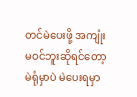တင်မဲပေးဖို့ အကျုံးမဝင်ဘူးဆိုရင်တော့ မဲရုံမှာပဲ မဲပေးရမှာ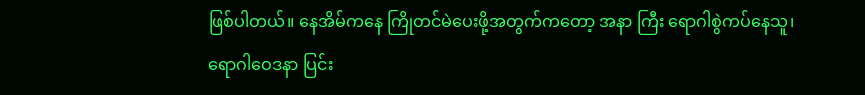ဖြစ်ပါတယ်။ နေအိမ်ကနေ ကြိုတင်မဲပေးဖို့အတွက်ကတော့ အနာ ကြီး ရောဂါစွဲကပ်နေသူ၊ ရောဂါဝေဒနာ ပြင်း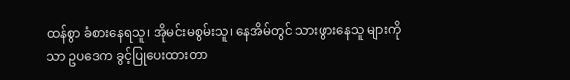ထန်စွာ ခံစားနေရသူ၊ အိုမင်းမစွမ်းသူ၊ နေအိမ်တွင် သားဖွားနေသူ များကိုသာ ဥပဒေက ခွင့်ပြုပေးထားတာ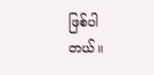ဖြစ်ပါတယ်။